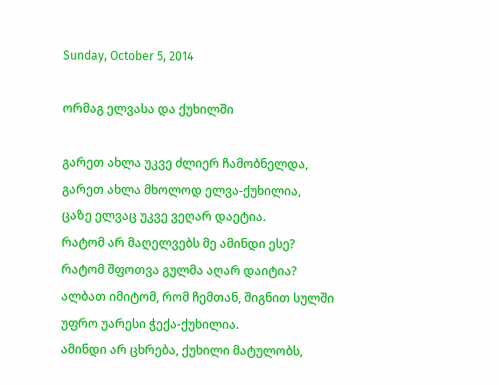Sunday, October 5, 2014

ორმაგ ელვასა და ქუხილში

გარეთ ახლა უკვე ძლიერ ჩამობნელდა,
გარეთ ახლა მხოლოდ ელვა-ქუხილია,
ცაზე ელვაც უკვე ვეღარ დაეტია.
რატომ არ მაღელვებს მე ამინდი ესე?
რატომ შფოთვა გულმა აღარ დაიტია?
ალბათ იმიტომ, რომ ჩემთან, შიგნით სულში
უფრო უარესი ჭექა-ქუხილია.
ამინდი არ ცხრება, ქუხილი მატულობს,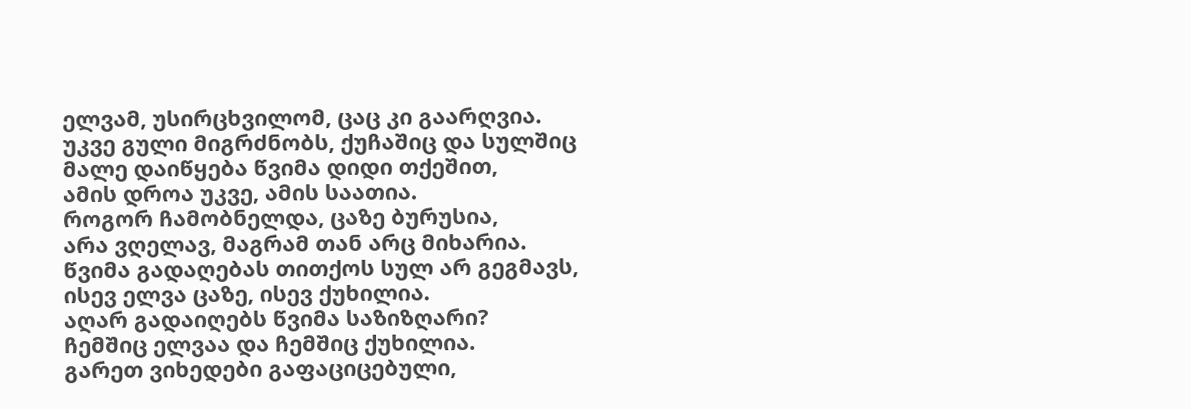ელვამ, უსირცხვილომ, ცაც კი გაარღვია.
უკვე გული მიგრძნობს, ქუჩაშიც და სულშიც
მალე დაიწყება წვიმა დიდი თქეშით,
ამის დროა უკვე, ამის საათია.
როგორ ჩამობნელდა, ცაზე ბურუსია,
არა ვღელავ, მაგრამ თან არც მიხარია.
წვიმა გადაღებას თითქოს სულ არ გეგმავს,
ისევ ელვა ცაზე, ისევ ქუხილია.
აღარ გადაიღებს წვიმა საზიზღარი?
ჩემშიც ელვაა და ჩემშიც ქუხილია.
გარეთ ვიხედები გაფაციცებული,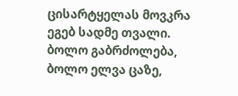ცისარტყელას მოვკრა ეგებ სადმე თვალი.
ბოლო გაბრძოლება, ბოლო ელვა ცაზე,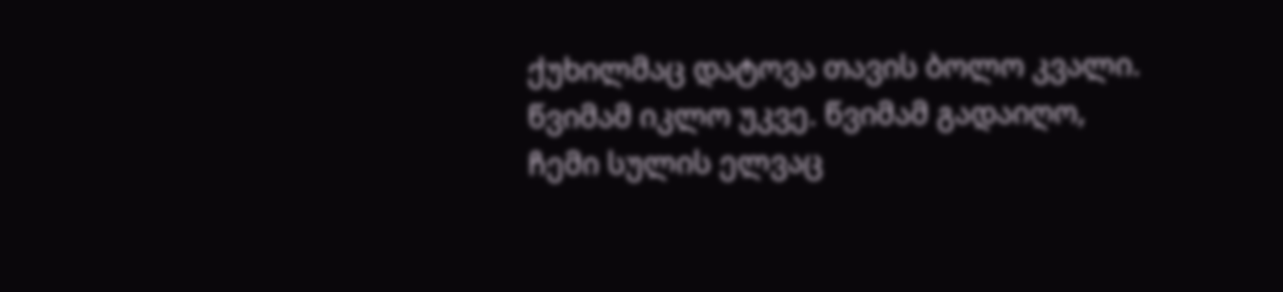ქუხილმაც დატოვა თავის ბოლო კვალი.
წვიმამ იკლო უკვე. წვიმამ გადაიღო,
ჩემი სულის ელვაც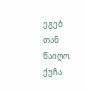ეგებ თან წაიღო.
ქუჩა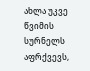ახლა უკვე წვიმის სურნელს აფრქვევს,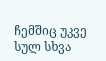ჩემშიც უკვე სულ სხვა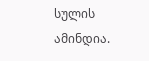სულის ამინდია.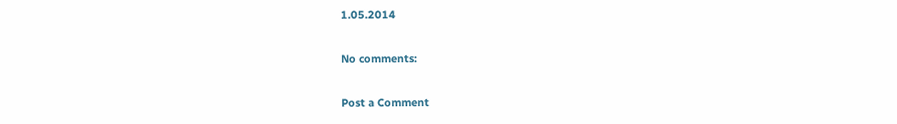1.05.2014

No comments:

Post a Comment